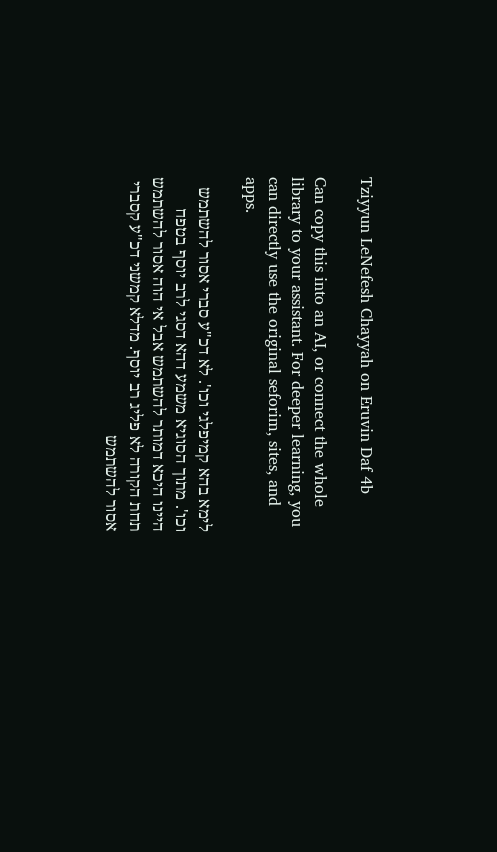Tziyyun LeNefesh Chayyah on Eruvin Daf 4b

Can copy this into an AI, or connect the whole library to your assistant. For deeper learning, you can directly use the original seforim, sites, and apps.

לימא בהא קמיפלגי וכו'. לא דכ"ע סברי אסור להשתמש וכו'. מתוך הסוגיא משמע דהא דסגי לרב יוסף בטפח היינו היכא דמותר להשתמש אבל אי הוה אסור להשתמש תחת הקורה לא פליג רב יוסף. מדלא קמשני דכ"ע קסברי אסור להשתמש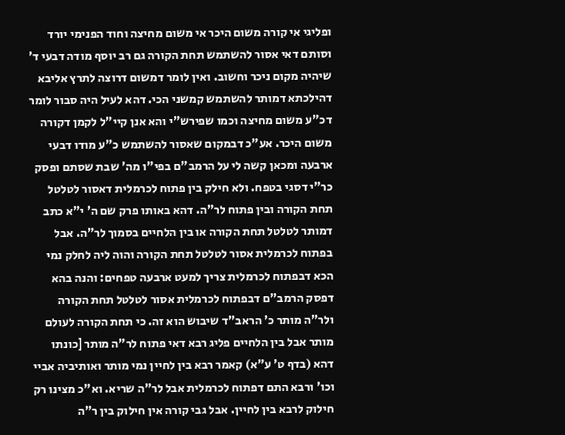ופליגי אי קורה משום היכר אי משום מחיצה וחוד הפנימי יורד וסותם דאי אסור להשתמש תחת הקורה גם רב יוסף מודה דבעי ד' שיהיה מקום ניכר וחשוב. ואין לומר דמשום דרוצה לתרץ אליבא דהילכתא דמותר להשתמש קמשני הכי. דהא לעיל היה סבור לומר דכ"ע משום מחיצה וכמו שפירש"י והא אנן קיי"ל לקמן דקורה משום היכר. אע"כ דבמקום שאסור להשתמש כ"ע מודו דבעי ארבעה ומכאן קשה לי על הרמב"ם בפי"ו מה' שבת שסתם ופסק כר"י דסגי בטפח. ולא חילק בין פתוח לכרמלית דאסור לטלטל תחת הקורה ובין פתוח לר"ה. דהא באותו פרק שם ה' י"א כתב דמותר לטלטל תחת הקורה או בין הלחיים בסמוך לר"ה. אבל בפתוח לכרמלית אסור לטלטל תחת הקורה והוה ליה לחלק נמי הכא דבפתוח לכרמלית צריך למעט ארבעה טפחים: והנה בהא דפסק הרמב"ם דבפתוח לכרמלית אסור לטלטל תחת הקורה ולר"ה מותר כ' הראב"ד שיבוש הוא זה. כי תחת הקורה לעולם מותר אבל בין הלחיים פליג רבא דאי פתוח לר"ה מותר [כונתו דהא (בדף ט' ע"א) קאמר רבא בין לחיין נמי מותר ואותיביה אביי וכו' ורבא התם דפתוח לכרמלית אבל לר"ה שריא. וא"כ מצינו רק חילוק לרבא בין לחיין. אבל גבי קורה אין חילוק בין ר"ה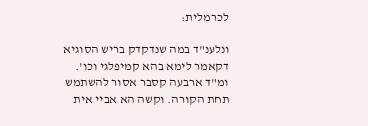לכרמלית:

ונלענ"ד במה שנדקדק בריש הסוגיא דקאמר לימא בהא קמיפלגי וכו'. ומ"ד ארבעה קסבר אסור להשתמש תחת הקורה. וקשה הא אביי אית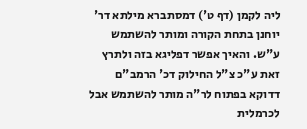ליה לקמן (דף ט') דמסתברא מילתא דר' יוחנן בתחת הקורה ומותר להשתמש ע"ש. והאיך אפשר דפליגא בזה ולתרץ זאת ע"כ צ"ל החילוק דכ' הרמב"ם דדוקא בפתוח לר"ה מותר להשתמש אבל לכרמלית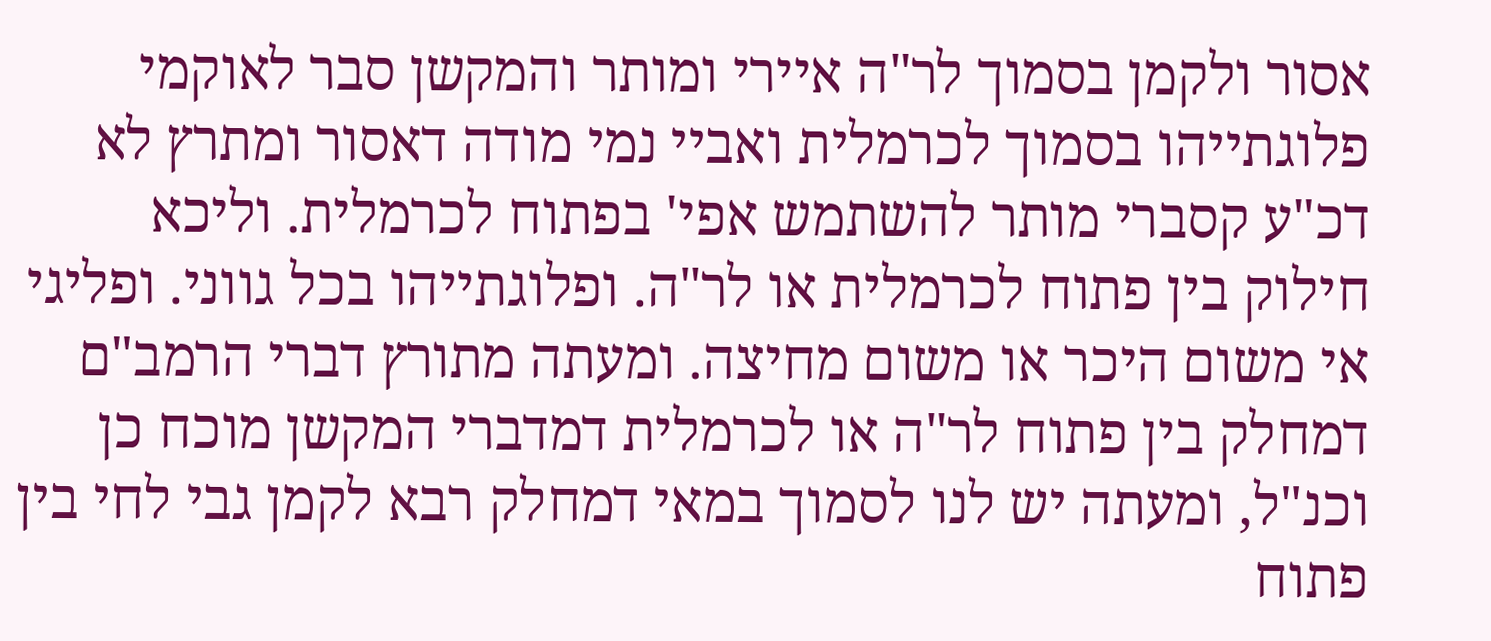אסור ולקמן בסמוך לר"ה איירי ומותר והמקשן סבר לאוקמי פלוגתייהו בסמוך לכרמלית ואביי נמי מודה דאסור ומתרץ לא דכ"ע קסברי מותר להשתמש אפי' בפתוח לכרמלית. וליכא חילוק בין פתוח לכרמלית או לר"ה. ופלוגתייהו בכל גווני. ופליגי אי משום היכר או משום מחיצה. ומעתה מתורץ דברי הרמב"ם דמחלק בין פתוח לר"ה או לכרמלית דמדברי המקשן מוכח כן וכנ"ל, ומעתה יש לנו לסמוך במאי דמחלק רבא לקמן גבי לחי בין פתוח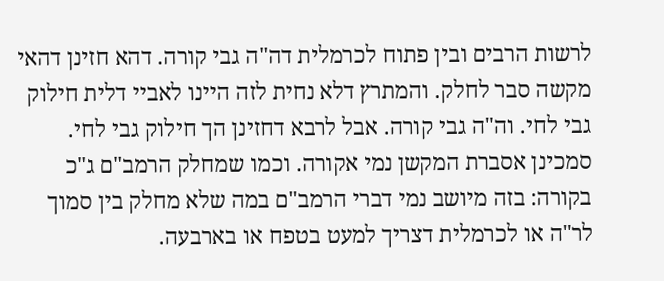לרשות הרבים ובין פתוח לכרמלית דה"ה גבי קורה. דהא חזינן דהאי מקשה סבר לחלק. והמתרץ דלא נחית לזה היינו לאביי דלית חילוק גבי לחי. וה"ה גבי קורה. אבל לרבא דחזינן הך חילוק גבי לחי. סמכינן אסברת המקשן נמי אקורה. וכמו שמחלק הרמב"ם ג"כ בקורה: בזה מיושב נמי דברי הרמב"ם במה שלא מחלק בין סמוך לר"ה או לכרמלית דצריך למעט בטפח או בארבעה.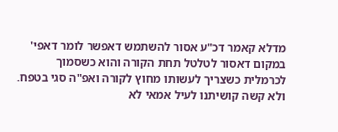מדלא קאמר דכ"ע אסור להשתמש דאפשר לומר דאפי' במקום דאסור לטלטל תחת הקורה והוא כשסמוך לכרמלית כשצריך לעשותו מחוץ לקורה ואפ"ה סגי בטפח. ולא קשה קושיתנו לעיל אמאי לא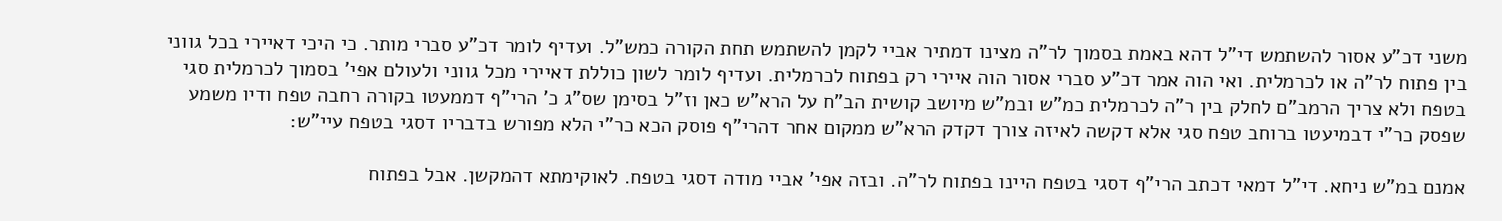משני דכ"ע אסור להשתמש די"ל דהא באמת בסמוך לר"ה מצינו דמתיר אביי לקמן להשתמש תחת הקורה כמש"ל. ועדיף לומר דכ"ע סברי מותר. כי היכי דאיירי בכל גווני בין פתוח לר"ה או לכרמלית. ואי הוה אמר דכ"ע סברי אסור הוה איירי רק בפתוח לכרמלית. ועדיף לומר לשון כוללת דאיירי מכל גווני ולעולם אפי' בסמוך לכרמלית סגי בטפח ולא צריך הרמב"ם לחלק בין ר"ה לכרמלית כמ"ש ובמ"ש מיושב קושית הב"ח על הרא"ש כאן וז"ל בסימן שס"ג כ' הרי"ף דממעטו בקורה רחבה טפח ודיו משמע שפסק כר"י דבמיעטו ברוחב טפח סגי אלא דקשה לאיזה צורך דקדק הרא"ש ממקום אחר דהרי"ף פוסק הכא כר"י הלא מפורש בדבריו דסגי בטפח עיי"ש:

אמנם במ"ש ניחא. די"ל דמאי דכתב הרי"ף דסגי בטפח היינו בפתוח לר"ה. ובזה אפי' אביי מודה דסגי בטפח. לאוקימתא דהמקשן. אבל בפתוח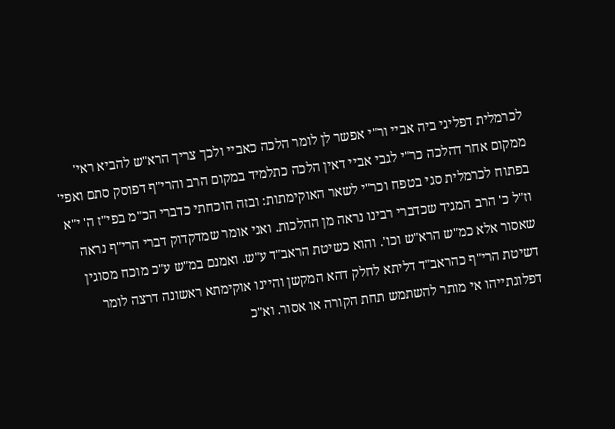לכרמלית דפליגי ביה אביי ור"י אפשר לן לומר הלכה כאביי ולכך צריך הרא"ש להביא ראי' ממקום אחר דהלכה כר"י לגבי אביי דאין הלכה כתלמיד במקום הרב והרי"ף דפוסק סתם ואפי' בפתוח לכרמלית סגי בטפח וכר"י לשאר האוקימתות: ובזה הוכחתי כדברי הכ"מ בפי"ז ה' י"א וז"ל כ' הרב המגיד שכדברי רבינו נראה מן ההלכות. ואני אומר שמדקדוק דברי הרי"ף נראה שאסור אלא כמ"ש הרא"ש וכו'. והוא כשיטת הראב"ד ע"ש. ואמנם במ"ש ע"כ מוכח מסוגין דשיטת הרי"ף כהראב"ד דליתא לחלק דהא המקשן והיינו אוקימתא ראשונה דרצה לומר דפלוגתייהו אי מותר להשתמש תחת הקורה או אסור. וא"כ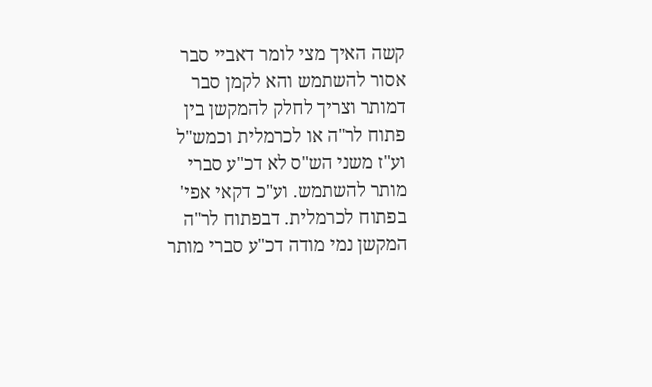קשה האיך מצי לומר דאביי סבר אסור להשתמש והא לקמן סבר דמותר וצריך לחלק להמקשן בין פתוח לר"ה או לכרמלית וכמש"ל וע"ז משני הש"ס לא דכ"ע סברי מותר להשתמש. וע"כ דקאי אפי' בפתוח לכרמלית. דבפתוח לר"ה המקשן נמי מודה דכ"ע סברי מותר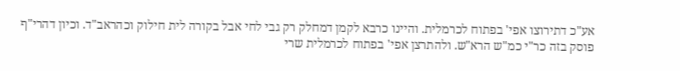אע"כ דתירוצו אפי' בפתוח לכרמלית. והיינו כרבא לקמן דמחלק רק גבי לחי אבל בקורה לית חילוק וכהראב"ד. וכיון דהרי"ף פוסק בזה כר"י כמ"ש הרא"ש. ולהתרצן אפי' בפתוח לכרמלית שרי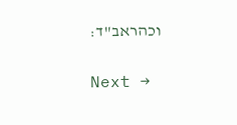וכהראב"ד:

Next →